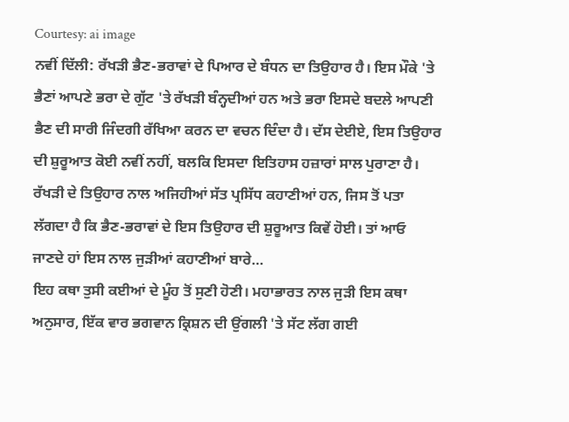Courtesy: ai image
ਨਵੀਂ ਦਿੱਲੀ: ਰੱਖੜੀ ਭੈਣ-ਭਰਾਵਾਂ ਦੇ ਪਿਆਰ ਦੇ ਬੰਧਨ ਦਾ ਤਿਉਹਾਰ ਹੈ। ਇਸ ਮੌਕੇ 'ਤੇ ਭੈਣਾਂ ਆਪਣੇ ਭਰਾ ਦੇ ਗੁੱਟ 'ਤੇ ਰੱਖੜੀ ਬੰਨ੍ਹਦੀਆਂ ਹਨ ਅਤੇ ਭਰਾ ਇਸਦੇ ਬਦਲੇ ਆਪਣੀ ਭੈਣ ਦੀ ਸਾਰੀ ਜਿੰਦਗੀ ਰੱਖਿਆ ਕਰਨ ਦਾ ਵਚਨ ਦਿੰਦਾ ਹੈ। ਦੱਸ ਦੇਈਏ, ਇਸ ਤਿਉਹਾਰ ਦੀ ਸ਼ੁਰੂਆਤ ਕੋਈ ਨਵੀਂ ਨਹੀਂ, ਬਲਕਿ ਇਸਦਾ ਇਤਿਹਾਸ ਹਜ਼ਾਰਾਂ ਸਾਲ ਪੁਰਾਣਾ ਹੈ। ਰੱਖੜੀ ਦੇ ਤਿਉਹਾਰ ਨਾਲ ਅਜਿਹੀਆਂ ਸੱਤ ਪ੍ਰਸਿੱਧ ਕਹਾਣੀਆਂ ਹਨ, ਜਿਸ ਤੋਂ ਪਤਾ ਲੱਗਦਾ ਹੈ ਕਿ ਭੈਣ-ਭਰਾਵਾਂ ਦੇ ਇਸ ਤਿਉਹਾਰ ਦੀ ਸ਼ੁਰੂਆਤ ਕਿਵੇਂ ਹੋਈ। ਤਾਂ ਆਓ ਜਾਣਦੇ ਹਾਂ ਇਸ ਨਾਲ ਜੁੜੀਆਂ ਕਹਾਣੀਆਂ ਬਾਰੇ...
ਇਹ ਕਥਾ ਤੁਸੀ ਕਈਆਂ ਦੇ ਮੂੰਹ ਤੋਂ ਸੁਣੀ ਹੋਣੀ। ਮਹਾਭਾਰਤ ਨਾਲ ਜੁੜੀ ਇਸ ਕਥਾ ਅਨੁਸਾਰ, ਇੱਕ ਵਾਰ ਭਗਵਾਨ ਕ੍ਰਿਸ਼ਨ ਦੀ ਉਂਗਲੀ 'ਤੇ ਸੱਟ ਲੱਗ ਗਈ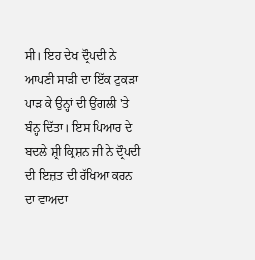ਸੀ। ਇਹ ਦੇਖ ਦ੍ਰੌਪਦੀ ਨੇ ਆਪਣੀ ਸਾੜੀ ਦਾ ਇੱਕ ਟੁਕੜਾ ਪਾੜ ਕੇ ਉਨ੍ਹਾਂ ਦੀ ਉਂਗਲੀ 'ਤੇ ਬੰਨ੍ਹ ਦਿੱਤਾ। ਇਸ ਪਿਆਰ ਦੇ ਬਦਲੇ ਸ਼੍ਰੀ ਕ੍ਰਿਸ਼ਨ ਜੀ ਨੇ ਦ੍ਰੌਪਦੀ ਦੀ ਇਜ਼ਤ ਦੀ ਰੱਖਿਆ ਕਰਨ ਦਾ ਵਾਅਦਾ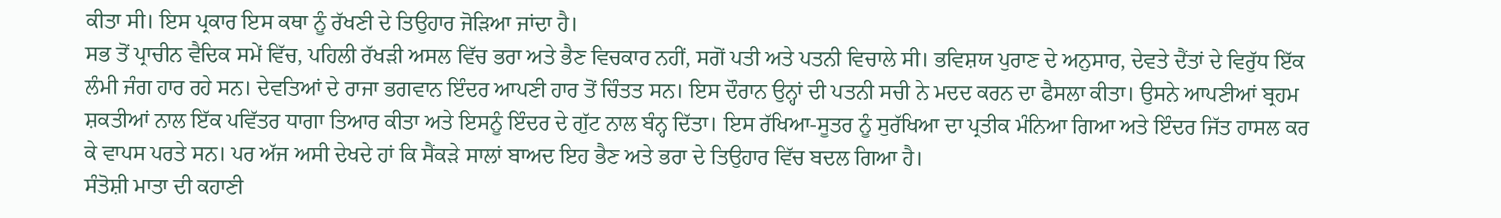ਕੀਤਾ ਸੀ। ਇਸ ਪ੍ਰਕਾਰ ਇਸ ਕਥਾ ਨੂੰ ਰੱਖਣੀ ਦੇ ਤਿਉਹਾਰ ਜੋੜਿਆ ਜਾਂਦਾ ਹੈ।
ਸਭ ਤੋਂ ਪ੍ਰਾਚੀਨ ਵੈਦਿਕ ਸਮੇਂ ਵਿੱਚ, ਪਹਿਲੀ ਰੱਖੜੀ ਅਸਲ ਵਿੱਚ ਭਰਾ ਅਤੇ ਭੈਣ ਵਿਚਕਾਰ ਨਹੀਂ, ਸਗੋਂ ਪਤੀ ਅਤੇ ਪਤਨੀ ਵਿਚਾਲੇ ਸੀ। ਭਵਿਸ਼ਯ ਪੁਰਾਣ ਦੇ ਅਨੁਸਾਰ, ਦੇਵਤੇ ਦੈਂਤਾਂ ਦੇ ਵਿਰੁੱਧ ਇੱਕ ਲੰਮੀ ਜੰਗ ਹਾਰ ਰਹੇ ਸਨ। ਦੇਵਤਿਆਂ ਦੇ ਰਾਜਾ ਭਗਵਾਨ ਇੰਦਰ ਆਪਣੀ ਹਾਰ ਤੋਂ ਚਿੰਤਤ ਸਨ। ਇਸ ਦੌਰਾਨ ਉਨ੍ਹਾਂ ਦੀ ਪਤਨੀ ਸਚੀ ਨੇ ਮਦਦ ਕਰਨ ਦਾ ਫੈਸਲਾ ਕੀਤਾ। ਉਸਨੇ ਆਪਣੀਆਂ ਬ੍ਰਹਮ ਸ਼ਕਤੀਆਂ ਨਾਲ ਇੱਕ ਪਵਿੱਤਰ ਧਾਗਾ ਤਿਆਰ ਕੀਤਾ ਅਤੇ ਇਸਨੂੰ ਇੰਦਰ ਦੇ ਗੁੱਟ ਨਾਲ ਬੰਨ੍ਹ ਦਿੱਤਾ। ਇਸ ਰੱਖਿਆ-ਸੂਤਰ ਨੂੰ ਸੁਰੱਖਿਆ ਦਾ ਪ੍ਰਤੀਕ ਮੰਨਿਆ ਗਿਆ ਅਤੇ ਇੰਦਰ ਜਿੱਤ ਹਾਸਲ ਕਰ ਕੇ ਵਾਪਸ ਪਰਤੇ ਸਨ। ਪਰ ਅੱਜ ਅਸੀ ਦੇਖਦੇ ਹਾਂ ਕਿ ਸੈਂਕੜੇ ਸਾਲਾਂ ਬਾਅਦ ਇਹ ਭੈਣ ਅਤੇ ਭਰਾ ਦੇ ਤਿਉਹਾਰ ਵਿੱਚ ਬਦਲ ਗਿਆ ਹੈ।
ਸੰਤੋਸ਼ੀ ਮਾਤਾ ਦੀ ਕਹਾਣੀ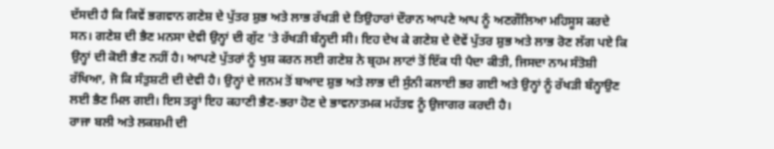ਦੱਸਦੀ ਹੈ ਕਿ ਕਿਵੇਂ ਭਗਵਾਨ ਗਣੇਸ਼ ਦੇ ਪੁੱਤਰ ਸ਼ੁਭ ਅਤੇ ਲਾਭ ਰੱਖੜੀ ਦੇ ਤਿਉਹਾਰਾਂ ਦੌਰਾਨ ਆਪਣੇ ਆਪ ਨੂੰ ਅਣਗੌਲਿਆ ਮਹਿਸੂਸ ਕਰਦੇ ਸਨ। ਗਣੇਸ਼ ਦੀ ਭੈਣ ਮਨਸਾ ਦੇਵੀ ਉਨ੍ਹਾਂ ਦੀ ਗੁੱਟ 'ਤੇ ਰੱਖੜੀ ਬੰਨ੍ਹਦੀ ਸੀ। ਇਹ ਦੇਖ ਕੇ ਗਣੇਸ਼ ਦੇ ਦੋਵੇਂ ਪੁੱਤਰ ਸ਼ੁਭ ਅਤੇ ਲਾਭ ਰੋਣ ਲੱਗ ਪਏ ਕਿ ਉਨ੍ਹਾਂ ਦੀ ਕੋਈ ਭੈਣ ਨਹੀਂ ਹੈ। ਆਪਣੇ ਪੁੱਤਰਾਂ ਨੂੰ ਖੁਸ਼ ਕਰਨ ਲਈ ਗਣੇਸ਼ ਨੇ ਬ੍ਰਹਮ ਲਾਟਾਂ ਤੋਂ ਇੱਕ ਧੀ ਪੈਦਾ ਕੀਤੀ, ਜਿਸਦਾ ਨਾਮ ਸੰਤੋਸ਼ੀ ਰੱਖਿਆ, ਜੋ ਕਿ ਸੰਤੁਸ਼ਟੀ ਦੀ ਦੇਵੀ ਹੈ। ਉਨ੍ਹਾਂ ਦੇ ਜਨਮ ਤੋਂ ਬਆਦ ਸ਼ੁਭ ਅਤੇ ਲਾਭ ਦੀ ਸੁੰਨੀ ਕਲਾਈ ਭਰ ਗਈ ਅਤੇ ਉਨ੍ਹਾਂ ਨੂੰ ਰੱਖੜੀ ਬੰਨ੍ਹਾਉਣ ਲਈ ਭੈਣ ਮਿਲ ਗਈ। ਇਸ ਤਰ੍ਹਾਂ ਇਹ ਕਹਾਣੀ ਭੈਣ-ਭਰਾ ਹੋਣ ਦੇ ਭਾਵਨਾਤਮਕ ਮਹੱਤਵ ਨੂੰ ਉਜਾਗਰ ਕਰਦੀ ਹੈ।
ਰਾਜਾ ਬਲੀ ਅਤੇ ਲਕਸ਼ਮੀ ਦੀ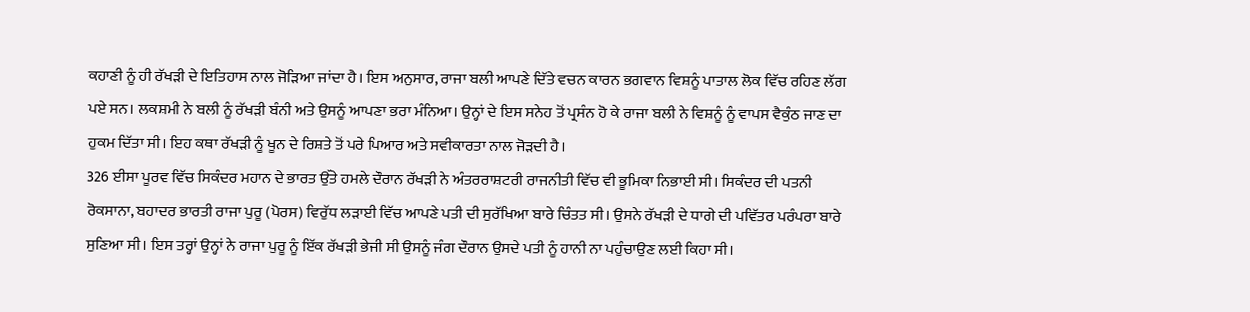ਕਹਾਣੀ ਨੂੰ ਹੀ ਰੱਖੜੀ ਦੇ ਇਤਿਹਾਸ ਨਾਲ ਜੋੜਿਆ ਜਾਂਦਾ ਹੈ। ਇਸ ਅਨੁਸਾਰ, ਰਾਜਾ ਬਲੀ ਆਪਣੇ ਦਿੱਤੇ ਵਚਨ ਕਾਰਨ ਭਗਵਾਨ ਵਿਸ਼ਨੂੰ ਪਾਤਾਲ ਲੋਕ ਵਿੱਚ ਰਹਿਣ ਲੱਗ ਪਏ ਸਨ। ਲਕਸ਼ਮੀ ਨੇ ਬਲੀ ਨੂੰ ਰੱਖੜੀ ਬੰਨੀ ਅਤੇ ਉਸਨੂੰ ਆਪਣਾ ਭਰਾ ਮੰਨਿਆ। ਉਨ੍ਹਾਂ ਦੇ ਇਸ ਸਨੇਹ ਤੋਂ ਪ੍ਰਸੰਨ ਹੋ ਕੇ ਰਾਜਾ ਬਲੀ ਨੇ ਵਿਸ਼ਨੂੰ ਨੂੰ ਵਾਪਸ ਵੈਕੁੰਠ ਜਾਣ ਦਾ ਹੁਕਮ ਦਿੱਤਾ ਸੀ। ਇਹ ਕਥਾ ਰੱਖੜੀ ਨੂੰ ਖੂਨ ਦੇ ਰਿਸ਼ਤੇ ਤੋਂ ਪਰੇ ਪਿਆਰ ਅਤੇ ਸਵੀਕਾਰਤਾ ਨਾਲ ਜੋੜਦੀ ਹੈ।
326 ਈਸਾ ਪੂਰਵ ਵਿੱਚ ਸਿਕੰਦਰ ਮਹਾਨ ਦੇ ਭਾਰਤ ਉੱਤੇ ਹਮਲੇ ਦੌਰਾਨ ਰੱਖੜੀ ਨੇ ਅੰਤਰਰਾਸ਼ਟਰੀ ਰਾਜਨੀਤੀ ਵਿੱਚ ਵੀ ਭੂਮਿਕਾ ਨਿਭਾਈ ਸੀ। ਸਿਕੰਦਰ ਦੀ ਪਤਨੀ ਰੋਕਸਾਨਾ, ਬਹਾਦਰ ਭਾਰਤੀ ਰਾਜਾ ਪੁਰੂ (ਪੋਰਸ) ਵਿਰੁੱਧ ਲੜਾਈ ਵਿੱਚ ਆਪਣੇ ਪਤੀ ਦੀ ਸੁਰੱਖਿਆ ਬਾਰੇ ਚਿੰਤਤ ਸੀ। ਉਸਨੇ ਰੱਖੜੀ ਦੇ ਧਾਗੇ ਦੀ ਪਵਿੱਤਰ ਪਰੰਪਰਾ ਬਾਰੇ ਸੁਣਿਆ ਸੀ। ਇਸ ਤਰ੍ਹਾਂ ਉਨ੍ਹਾਂ ਨੇ ਰਾਜਾ ਪੁਰੂ ਨੂੰ ਇੱਕ ਰੱਖੜੀ ਭੇਜੀ ਸੀ ਉਸਨੂੰ ਜੰਗ ਦੌਰਾਨ ਉਸਦੇ ਪਤੀ ਨੂੰ ਹਾਨੀ ਨਾ ਪਹੁੰਚਾਉਣ ਲਈ ਕਿਹਾ ਸੀ।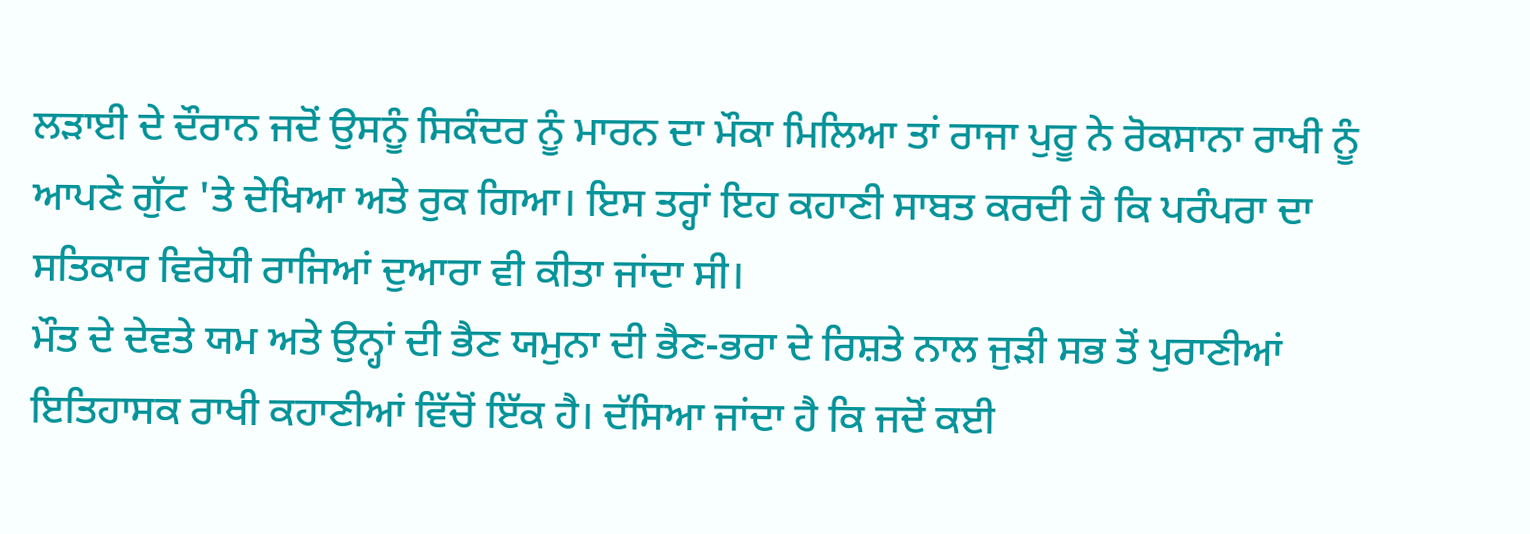ਲੜਾਈ ਦੇ ਦੌਰਾਨ ਜਦੋਂ ਉਸਨੂੰ ਸਿਕੰਦਰ ਨੂੰ ਮਾਰਨ ਦਾ ਮੌਕਾ ਮਿਲਿਆ ਤਾਂ ਰਾਜਾ ਪੁਰੂ ਨੇ ਰੋਕਸਾਨਾ ਰਾਖੀ ਨੂੰ ਆਪਣੇ ਗੁੱਟ 'ਤੇ ਦੇਖਿਆ ਅਤੇ ਰੁਕ ਗਿਆ। ਇਸ ਤਰ੍ਹਾਂ ਇਹ ਕਹਾਣੀ ਸਾਬਤ ਕਰਦੀ ਹੈ ਕਿ ਪਰੰਪਰਾ ਦਾ ਸਤਿਕਾਰ ਵਿਰੋਧੀ ਰਾਜਿਆਂ ਦੁਆਰਾ ਵੀ ਕੀਤਾ ਜਾਂਦਾ ਸੀ।
ਮੌਤ ਦੇ ਦੇਵਤੇ ਯਮ ਅਤੇ ਉਨ੍ਹਾਂ ਦੀ ਭੈਣ ਯਮੁਨਾ ਦੀ ਭੈਣ-ਭਰਾ ਦੇ ਰਿਸ਼ਤੇ ਨਾਲ ਜੁੜੀ ਸਭ ਤੋਂ ਪੁਰਾਣੀਆਂ ਇਤਿਹਾਸਕ ਰਾਖੀ ਕਹਾਣੀਆਂ ਵਿੱਚੋਂ ਇੱਕ ਹੈ। ਦੱਸਿਆ ਜਾਂਦਾ ਹੈ ਕਿ ਜਦੋਂ ਕਈ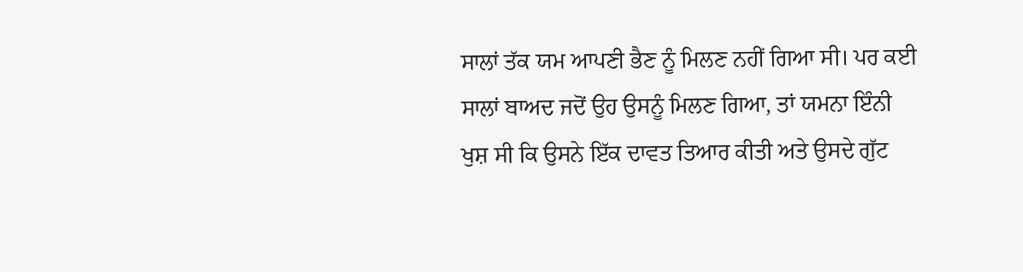ਸਾਲਾਂ ਤੱਕ ਯਮ ਆਪਣੀ ਭੈਣ ਨੂੰ ਮਿਲਣ ਨਹੀਂ ਗਿਆ ਸੀ। ਪਰ ਕਈ ਸਾਲਾਂ ਬਾਅਦ ਜਦੋਂ ਉਹ ਉਸਨੂੰ ਮਿਲਣ ਗਿਆ, ਤਾਂ ਯਮਨਾ ਇੰਨੀ ਖੁਸ਼ ਸੀ ਕਿ ਉਸਨੇ ਇੱਕ ਦਾਵਤ ਤਿਆਰ ਕੀਤੀ ਅਤੇ ਉਸਦੇ ਗੁੱਟ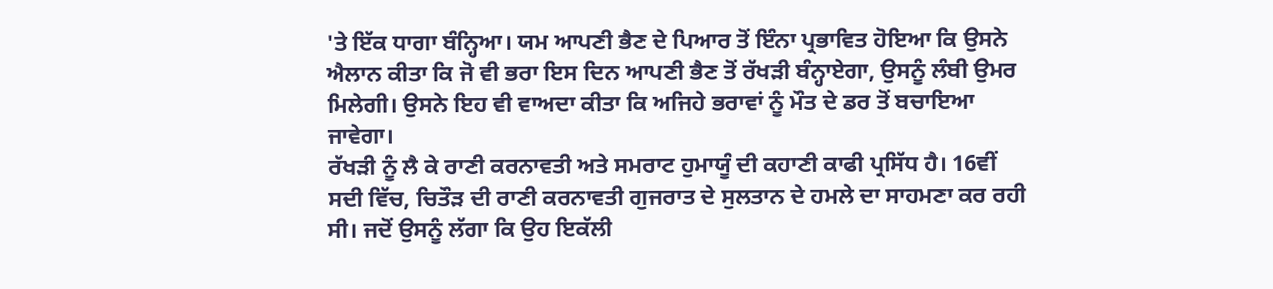'ਤੇ ਇੱਕ ਧਾਗਾ ਬੰਨ੍ਹਿਆ। ਯਮ ਆਪਣੀ ਭੈਣ ਦੇ ਪਿਆਰ ਤੋਂ ਇੰਨਾ ਪ੍ਰਭਾਵਿਤ ਹੋਇਆ ਕਿ ਉਸਨੇ ਐਲਾਨ ਕੀਤਾ ਕਿ ਜੋ ਵੀ ਭਰਾ ਇਸ ਦਿਨ ਆਪਣੀ ਭੈਣ ਤੋਂ ਰੱਖੜੀ ਬੰਨ੍ਹਾਏਗਾ, ਉਸਨੂੰ ਲੰਬੀ ਉਮਰ ਮਿਲੇਗੀ। ਉਸਨੇ ਇਹ ਵੀ ਵਾਅਦਾ ਕੀਤਾ ਕਿ ਅਜਿਹੇ ਭਰਾਵਾਂ ਨੂੰ ਮੌਤ ਦੇ ਡਰ ਤੋਂ ਬਚਾਇਆ ਜਾਵੇਗਾ।
ਰੱਖੜੀ ਨੂੰ ਲੈ ਕੇ ਰਾਣੀ ਕਰਨਾਵਤੀ ਅਤੇ ਸਮਰਾਟ ਹੁਮਾਯੂੰ ਦੀ ਕਹਾਣੀ ਕਾਫੀ ਪ੍ਰਸਿੱਧ ਹੈ। 16ਵੀਂ ਸਦੀ ਵਿੱਚ, ਚਿਤੌੜ ਦੀ ਰਾਣੀ ਕਰਨਾਵਤੀ ਗੁਜਰਾਤ ਦੇ ਸੁਲਤਾਨ ਦੇ ਹਮਲੇ ਦਾ ਸਾਹਮਣਾ ਕਰ ਰਹੀ ਸੀ। ਜਦੋਂ ਉਸਨੂੰ ਲੱਗਾ ਕਿ ਉਹ ਇਕੱਲੀ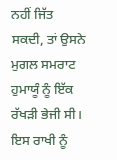ਨਹੀਂ ਜਿੱਤ ਸਕਦੀ, ਤਾਂ ਉਸਨੇ ਮੁਗਲ ਸਮਰਾਟ ਹੁਮਾਯੂੰ ਨੂੰ ਇੱਕ ਰੱਖੜੀ ਭੇਜੀ ਸੀ। ਇਸ ਰਾਖੀ ਨੂੰ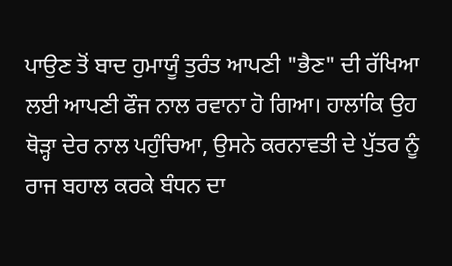ਪਾਉਣ ਤੋਂ ਬਾਦ ਹੁਮਾਯੂੰ ਤੁਰੰਤ ਆਪਣੀ "ਭੈਣ" ਦੀ ਰੱਖਿਆ ਲਈ ਆਪਣੀ ਫੌਜ ਨਾਲ ਰਵਾਨਾ ਹੋ ਗਿਆ। ਹਾਲਾਂਕਿ ਉਹ ਥੋੜ੍ਹਾ ਦੇਰ ਨਾਲ ਪਹੁੰਚਿਆ, ਉਸਨੇ ਕਰਨਾਵਤੀ ਦੇ ਪੁੱਤਰ ਨੂੰ ਰਾਜ ਬਹਾਲ ਕਰਕੇ ਬੰਧਨ ਦਾ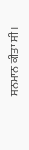ਸਨਮਾਨ ਕੀਤਾ ਸੀ।